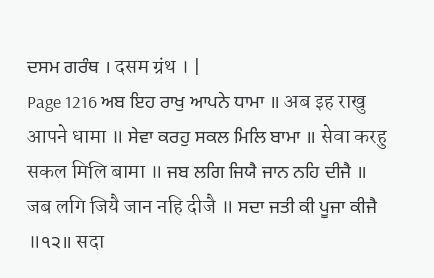ਦਸਮ ਗਰੰਥ । दसम ग्रंथ । |
Page 1216 ਅਬ ਇਹ ਰਾਖੁ ਆਪਨੇ ਧਾਮਾ ॥ अब इह राखु आपने धामा ॥ ਸੇਵਾ ਕਰਹੁ ਸਕਲ ਮਿਲਿ ਬਾਮਾ ॥ सेवा करहु सकल मिलि बामा ॥ ਜਬ ਲਗਿ ਜਿਯੈ ਜਾਨ ਨਹਿ ਦੀਜੈ ॥ जब लगि जियै जान नहि दीजै ॥ ਸਦਾ ਜਤੀ ਕੀ ਪੂਜਾ ਕੀਜੈ ॥੧੨॥ सदा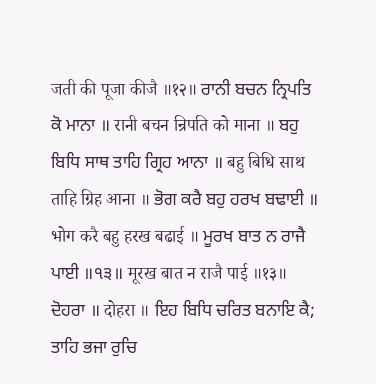जती की पूजा कीजै ॥१२॥ ਰਾਨੀ ਬਚਨ ਨ੍ਰਿਪਤਿ ਕੋ ਮਾਨਾ ॥ रानी बचन न्रिपति को माना ॥ ਬਹੁ ਬਿਧਿ ਸਾਥ ਤਾਹਿ ਗ੍ਰਿਹ ਆਨਾ ॥ बहु बिधि साथ ताहि ग्रिह आना ॥ ਭੋਗ ਕਰੈ ਬਹੁ ਹਰਖ ਬਢਾਈ ॥ भोग करै बहु हरख बढाई ॥ ਮੂਰਖ ਬਾਤ ਨ ਰਾਜੈ ਪਾਈ ॥੧੩॥ मूरख बात न राजै पाई ॥१३॥ ਦੋਹਰਾ ॥ दोहरा ॥ ਇਹ ਬਿਧਿ ਚਰਿਤ ਬਨਾਇ ਕੈ; ਤਾਹਿ ਭਜਾ ਰੁਚਿ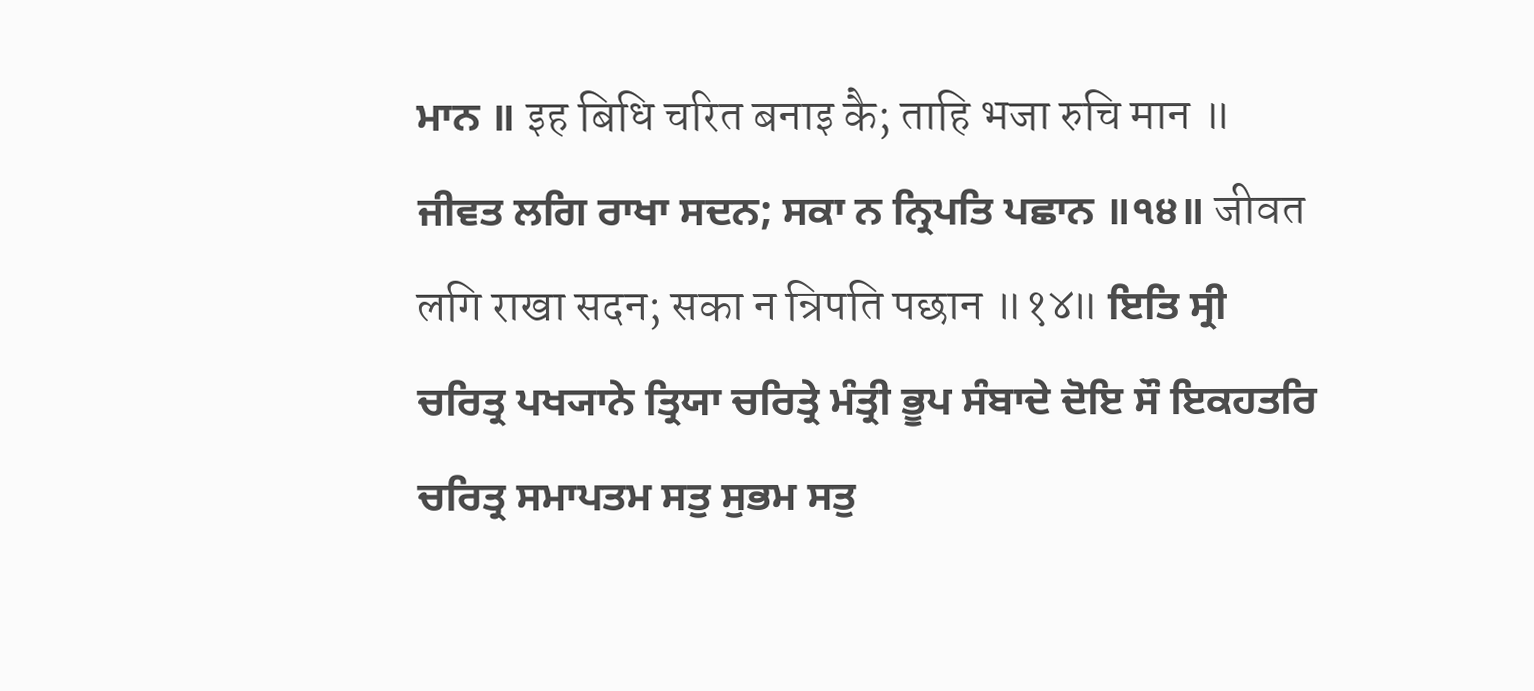ਮਾਨ ॥ इह बिधि चरित बनाइ कै; ताहि भजा रुचि मान ॥ ਜੀਵਤ ਲਗਿ ਰਾਖਾ ਸਦਨ; ਸਕਾ ਨ ਨ੍ਰਿਪਤਿ ਪਛਾਨ ॥੧੪॥ जीवत लगि राखा सदन; सका न न्रिपति पछान ॥१४॥ ਇਤਿ ਸ੍ਰੀ ਚਰਿਤ੍ਰ ਪਖ੍ਯਾਨੇ ਤ੍ਰਿਯਾ ਚਰਿਤ੍ਰੇ ਮੰਤ੍ਰੀ ਭੂਪ ਸੰਬਾਦੇ ਦੋਇ ਸੌ ਇਕਹਤਰਿ ਚਰਿਤ੍ਰ ਸਮਾਪਤਮ ਸਤੁ ਸੁਭਮ ਸਤੁ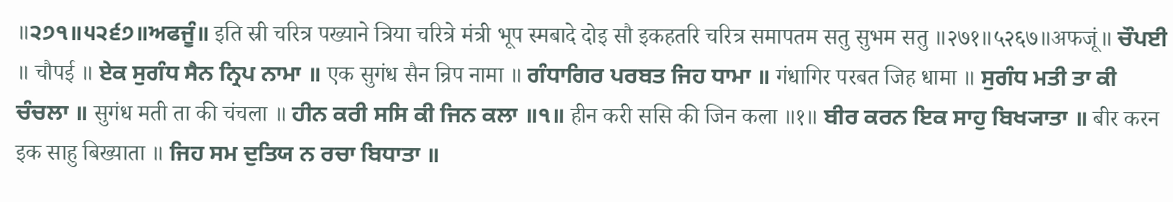॥੨੭੧॥੫੨੬੭॥ਅਫਜੂੰ॥ इति स्री चरित्र पख्याने त्रिया चरित्रे मंत्री भूप स्मबादे दोइ सौ इकहतरि चरित्र समापतम सतु सुभम सतु ॥२७१॥५२६७॥अफजूं॥ ਚੌਪਈ ॥ चौपई ॥ ਏਕ ਸੁਗੰਧ ਸੈਨ ਨ੍ਰਿਪ ਨਾਮਾ ॥ एक सुगंध सैन न्रिप नामा ॥ ਗੰਧਾਗਿਰ ਪਰਬਤ ਜਿਹ ਧਾਮਾ ॥ गंधागिर परबत जिह धामा ॥ ਸੁਗੰਧ ਮਤੀ ਤਾ ਕੀ ਚੰਚਲਾ ॥ सुगंध मती ता की चंचला ॥ ਹੀਨ ਕਰੀ ਸਸਿ ਕੀ ਜਿਨ ਕਲਾ ॥੧॥ हीन करी ससि की जिन कला ॥१॥ ਬੀਰ ਕਰਨ ਇਕ ਸਾਹੁ ਬਿਖ੍ਯਾਤਾ ॥ बीर करन इक साहु बिख्याता ॥ ਜਿਹ ਸਮ ਦੁਤਿਯ ਨ ਰਚਾ ਬਿਧਾਤਾ ॥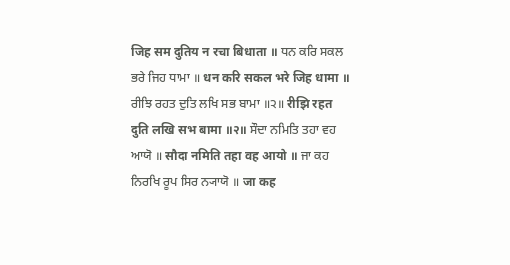जिह सम दुतिय न रचा बिधाता ॥ ਧਨ ਕਰਿ ਸਕਲ ਭਰੇ ਜਿਹ ਧਾਮਾ ॥ धन करि सकल भरे जिह धामा ॥ ਰੀਝਿ ਰਹਤ ਦੁਤਿ ਲਖਿ ਸਭ ਬਾਮਾ ॥੨॥ रीझि रहत दुति लखि सभ बामा ॥२॥ ਸੌਦਾ ਨਮਿਤਿ ਤਹਾ ਵਹ ਆਯੋ ॥ सौदा नमिति तहा वह आयो ॥ ਜਾ ਕਹ ਨਿਰਖਿ ਰੂਪ ਸਿਰ ਨ੍ਯਾਯੋ ॥ जा कह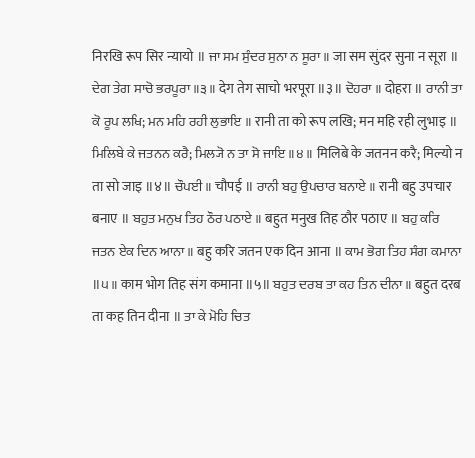निरखि रूप सिर न्यायो ॥ ਜਾ ਸਮ ਸੁੰਦਰ ਸੁਨਾ ਨ ਸੂਰਾ ॥ जा सम सुंदर सुना न सूरा ॥ ਦੇਗ ਤੇਗ ਸਾਚੋ ਭਰਪੂਰਾ ॥੩॥ देग तेग साचो भरपूरा ॥३॥ ਦੋਹਰਾ ॥ दोहरा ॥ ਰਾਨੀ ਤਾ ਕੋ ਰੂਪ ਲਖਿ; ਮਨ ਮਹਿ ਰਹੀ ਲੁਭਾਇ ॥ रानी ता को रूप लखि; मन महि रही लुभाइ ॥ ਮਿਲਿਬੇ ਕੇ ਜਤਨਨ ਕਰੈ; ਮਿਲ੍ਯੋ ਨ ਤਾ ਸੋ ਜਾਇ ॥੪॥ मिलिबे के जतनन करै; मिल्यो न ता सो जाइ ॥४॥ ਚੌਪਈ ॥ चौपई ॥ ਰਾਨੀ ਬਹੁ ਉਪਚਾਰ ਬਨਾਏ ॥ रानी बहु उपचार बनाए ॥ ਬਹੁਤ ਮਨੁਖ ਤਿਹ ਠੌਰ ਪਠਾਏ ॥ बहुत मनुख तिह ठौर पठाए ॥ ਬਹੁ ਕਰਿ ਜਤਨ ਏਕ ਦਿਨ ਆਨਾ ॥ बहु करि जतन एक दिन आना ॥ ਕਾਮ ਭੋਗ ਤਿਹ ਸੰਗ ਕਮਾਨਾ ॥੫॥ काम भोग तिह संग कमाना ॥५॥ ਬਹੁਤ ਦਰਬ ਤਾ ਕਹ ਤਿਨ ਦੀਨਾ ॥ बहुत दरब ता कह तिन दीना ॥ ਤਾ ਕੇ ਮੋਹਿ ਚਿਤ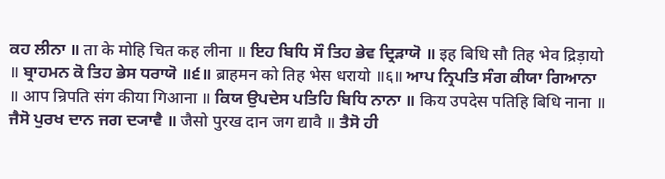ਕਹ ਲੀਨਾ ॥ ता के मोहि चित कह लीना ॥ ਇਹ ਬਿਧਿ ਸੌ ਤਿਹ ਭੇਵ ਦ੍ਰਿੜਾਯੋ ॥ इह बिधि सौ तिह भेव द्रिड़ायो ॥ ਬ੍ਰਾਹਮਨ ਕੋ ਤਿਹ ਭੇਸ ਧਰਾਯੋ ॥੬॥ ब्राहमन को तिह भेस धरायो ॥६॥ ਆਪ ਨ੍ਰਿਪਤਿ ਸੰਗ ਕੀਯਾ ਗਿਆਨਾ ॥ आप न्रिपति संग कीया गिआना ॥ ਕਿਯ ਉਪਦੇਸ ਪਤਿਹਿ ਬਿਧਿ ਨਾਨਾ ॥ किय उपदेस पतिहि बिधि नाना ॥ ਜੈਸੋ ਪੁਰਖ ਦਾਨ ਜਗ ਦ੍ਯਾਵੈ ॥ जैसो पुरख दान जग द्यावै ॥ ਤੈਸੋ ਹੀ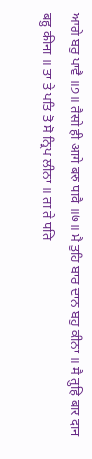ਆਗੇ ਬਰੁ ਪਾਵੈ ॥੭॥ तैसो ही आगे बरु पावै ॥७॥ ਮੈ ਤੁਹਿ ਬਾਰ ਦਾਨ ਬਹੁ ਕੀਨਾ ॥ मै तुहि बार दान बहु कीना ॥ ਤਾ ਤੇ ਪਤਿ ਤੋ ਸੋ ਨ੍ਰਿਪ ਲੀਨਾ ॥ ता ते पति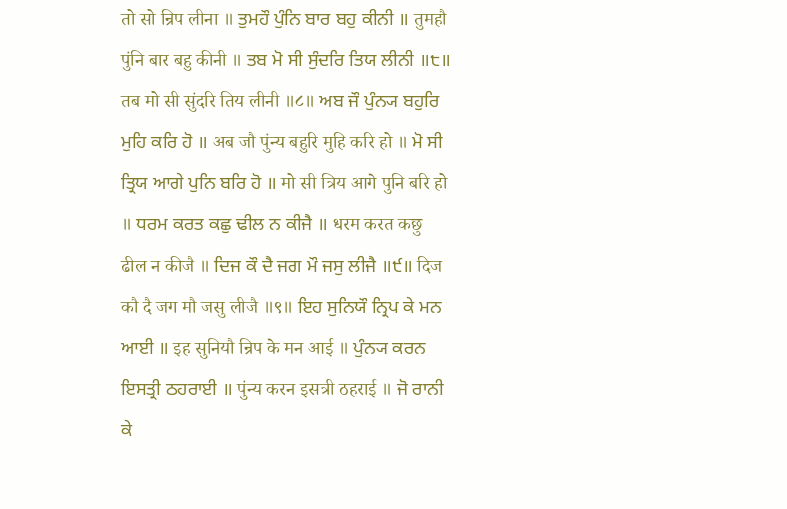तो सो न्रिप लीना ॥ ਤੁਮਹੌ ਪੁੰਨਿ ਬਾਰ ਬਹੁ ਕੀਨੀ ॥ तुमहौ पुंनि बार बहु कीनी ॥ ਤਬ ਮੋ ਸੀ ਸੁੰਦਰਿ ਤਿਯ ਲੀਨੀ ॥੮॥ तब मो सी सुंदरि तिय लीनी ॥८॥ ਅਬ ਜੌ ਪੁੰਨ੍ਯ ਬਹੁਰਿ ਮੁਹਿ ਕਰਿ ਹੋ ॥ अब जौ पुंन्य बहुरि मुहि करि हो ॥ ਮੋ ਸੀ ਤ੍ਰਿਯ ਆਗੇ ਪੁਨਿ ਬਰਿ ਹੋ ॥ मो सी त्रिय आगे पुनि बरि हो ॥ ਧਰਮ ਕਰਤ ਕਛੁ ਢੀਲ ਨ ਕੀਜੈ ॥ धरम करत कछु ढील न कीजै ॥ ਦਿਜ ਕੌ ਦੈ ਜਗ ਮੌ ਜਸੁ ਲੀਜੈ ॥੯॥ दिज कौ दै जग मौ जसु लीजै ॥९॥ ਇਹ ਸੁਨਿਯੌ ਨ੍ਰਿਪ ਕੇ ਮਨ ਆਈ ॥ इह सुनियौ न्रिप के मन आई ॥ ਪੁੰਨ੍ਯ ਕਰਨ ਇਸਤ੍ਰੀ ਠਹਰਾਈ ॥ पुंन्य करन इसत्री ठहराई ॥ ਜੋ ਰਾਨੀ ਕੇ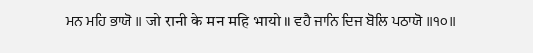ਮਨ ਮਹਿ ਭਾਯੋ ॥ जो रानी के मन महि भायो ॥ ਵਹੈ ਜਾਨਿ ਦਿਜ ਬੋਲਿ ਪਠਾਯੋ ॥੧੦॥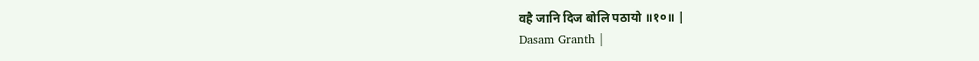वहै जानि दिज बोलि पठायो ॥१०॥ |
Dasam Granth |